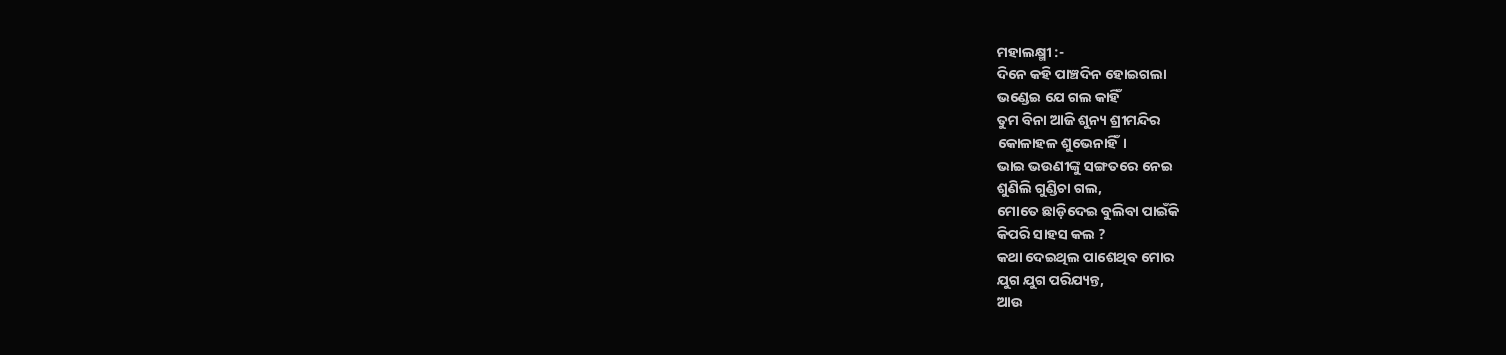ମହାଲକ୍ଷ୍ମୀ :-
ଦିନେ କହି ପାଞ୍ଚଦିନ ହୋଇଗଲା
ଭଣ୍ଡେଇ ଯେ ଗଲ କାହିଁ
ତୁମ ବିନା ଆଜି ଶୁନ୍ୟ ଶ୍ରୀମନ୍ଦିର
କୋଳାହଳ ଶୁଭେନାହିଁ।
ଭାଇ ଭଉଣୀଙ୍କୁ ସଙ୍ଗତରେ ନେଇ
ଶୁଣିଲି ଗୁଣ୍ଡିଚା ଗଲ,
ମୋତେ ଛାଡ଼ିଦେଇ ବୁଲିବା ପାଇଁକି
କିପରି ସାହସ କଲ ?
କଥା ଦେଇଥିଲ ପାଶେଥିବ ମୋର
ଯୁଗ ଯୁଗ ପରିଯ୍ୟନ୍ତ,
ଆଉ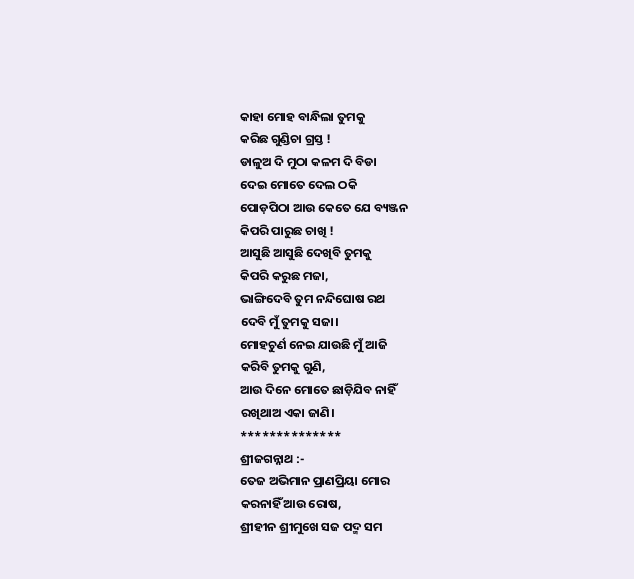କାହା ମୋହ ବାନ୍ଧିଲା ତୁମକୁ
କରିଛ ଗୁଣ୍ଡିଚା ଗ୍ରସ୍ତ !
ଡାଳୁଅ ଦି ମୁଠା କଳମ ଦି ବିଡା
ଦେଇ ମୋତେ ଦେଲ ଠକି
ପୋଡ଼ପିଠା ଆଉ କେତେ ଯେ ବ୍ୟଞ୍ଜନ
କିପରି ପାରୁଛ ଚାଖି !
ଆସୁଛି ଆସୁଛି ଦେଖିବି ତୁମକୁ
କିପରି କରୁଛ ମଜା,
ଭାଙ୍ଗିଦେବି ତୁମ ନନ୍ଦିଘୋଷ ରଥ
ଦେବି ମୁଁ ତୁମକୁ ସଜା।
ମୋହଚୁର୍ଣ ନେଇ ଯାଉଛି ମୁଁ ଆଜି
କରିବି ତୁମକୁ ଗୁଣି,
ଆଉ ଦିନେ ମୋତେ ଛାଡ଼ିଯିବ ନାହିଁ
ରଖିଥାଅ ଏକା ଜାଣି।
**************
ଶ୍ରୀଜଗନ୍ନାଥ :-
ତେଜ ଅଭିମାନ ପ୍ରାଣପ୍ରିୟା ମୋର
କରନାହିଁ ଆଉ ରୋଷ,
ଶ୍ରୀହୀନ ଶ୍ରୀମୁଖେ ସଜ ପଦ୍ମ ସମ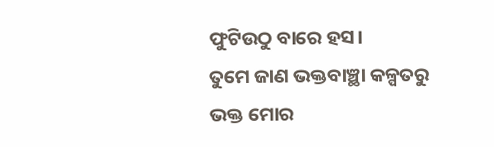ଫୁଟିଉଠୁ ବାରେ ହସ।
ତୁମେ ଜାଣ ଭକ୍ତବାଞ୍ଛା କଳ୍ପତରୁ
ଭକ୍ତ ମୋର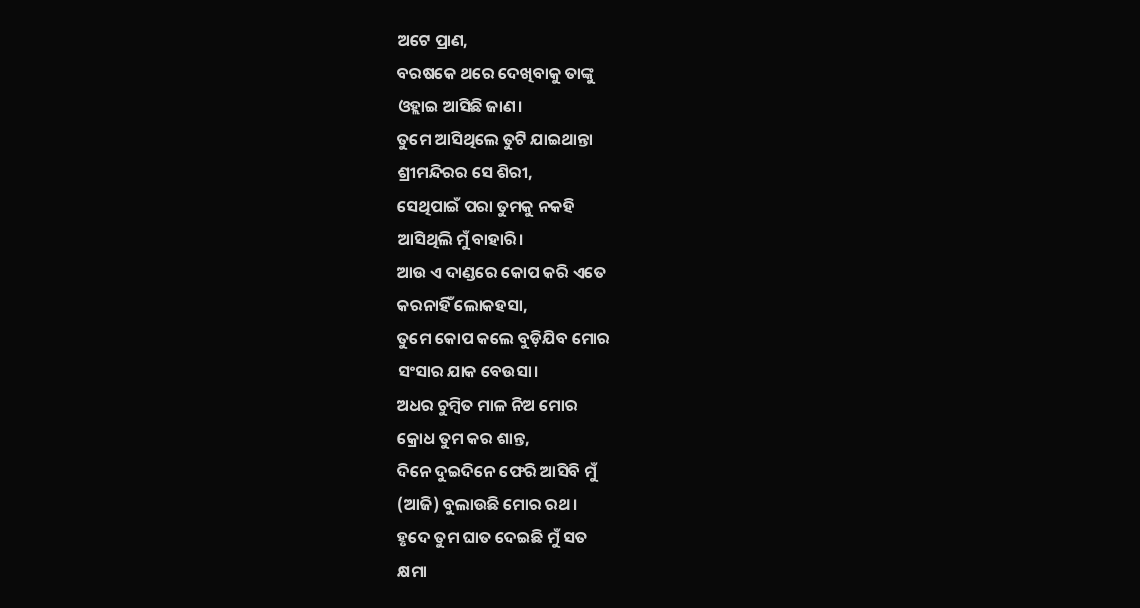ଅଟେ ପ୍ରାଣ,
ବରଷକେ ଥରେ ଦେଖିବାକୁ ତାଙ୍କୁ
ଓହ୍ଲାଇ ଆସିଛି ଜାଣ।
ତୁମେ ଆସିଥିଲେ ତୁଟି ଯାଇଥାନ୍ତା
ଶ୍ରୀମନ୍ଦିରର ସେ ଶିରୀ,
ସେଥିପାଇଁ ପରା ତୁମକୁ ନକହି
ଆସିଥିଲି ମୁଁ ବାହାରି।
ଆଉ ଏ ଦାଣ୍ଡରେ କୋପ କରି ଏତେ
କରନାହିଁ ଲୋକହସା,
ତୁମେ କୋପ କଲେ ବୁଡ଼ିଯିବ ମୋର
ସଂସାର ଯାକ ବେଉସା।
ଅଧର ଚୁମ୍ବିତ ମାଳ ନିଅ ମୋର
କ୍ରୋଧ ତୁମ କର ଶାନ୍ତ,
ଦିନେ ଦୁଇଦିନେ ଫେରି ଆସିବି ମୁଁ
(ଆଜି) ବୁଲାଉଛି ମୋର ରଥ।
ହୃଦେ ତୁମ ଘାତ ଦେଇଛି ମୁଁ ସତ
କ୍ଷମା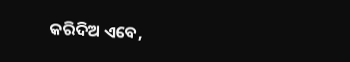କରିଦିଅ ଏବେ,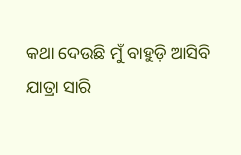କଥା ଦେଉଛି ମୁଁ ବାହୁଡ଼ି ଆସିବି
ଯାତ୍ରା ସାରି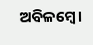ଅବିଳମ୍ବେ।